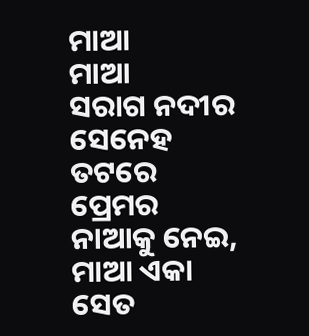ମାଆ
ମାଆ
ସରାଗ ନଦୀର ସେନେହ ତଟରେ
ପ୍ରେମର ନାଆକୁ ନେଇ,
ମାଆ ଏକା ସେତ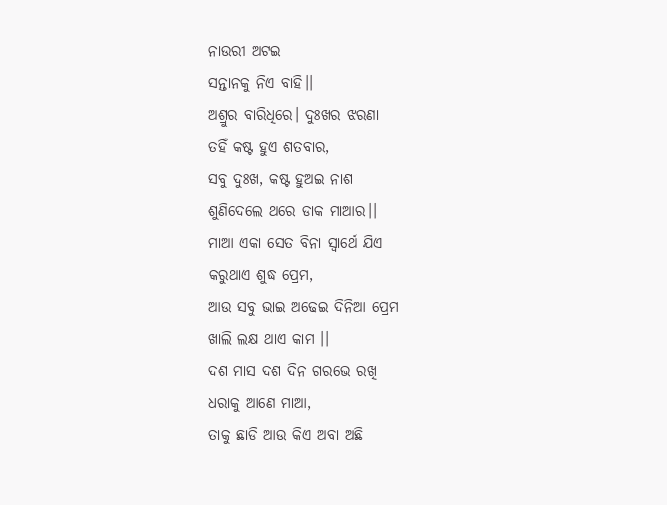ନାଉରୀ ଅଟଇ
ସନ୍ତାନକୁ ନିଏ ବାହି।।
ଅଶ୍ରୁର ବାରିଧିରେ। ଦୁଃଖର ଝରଣା
ତହିଁ କଷ୍ଟ ହୁଏ ଶତବାର,
ସବୁ ଦୁଃଖ, କଷ୍ଟ ହୁଅଇ ନାଶ
ଶୁଣିଦେଲେ ଥରେ ଡାକ ମାଆର।।
ମାଆ ଏକା ସେତ ବିନା ସ୍ୱାର୍ଥେ ଯିଏ
କରୁଥାଏ ଶୁଦ୍ଧ ପ୍ରେମ,
ଆଉ ସବୁ ଭାଇ ଅଢେଇ ଦିନିଆ ପ୍ରେମ
ଖାଲି ଲକ୍ଷ ଥାଏ କାମ ।।
ଦଶ ମାସ ଦଶ ଦିନ ଗରଭେ ରଖି
ଧରାକୁ ଆଣେ ମାଆ,
ତାକୁ ଛାଡି ଆଉ କିଏ ଅବା ଅଛି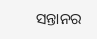ସନ୍ତାନର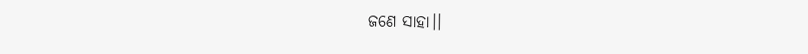ଜଣେ ସାହା।।